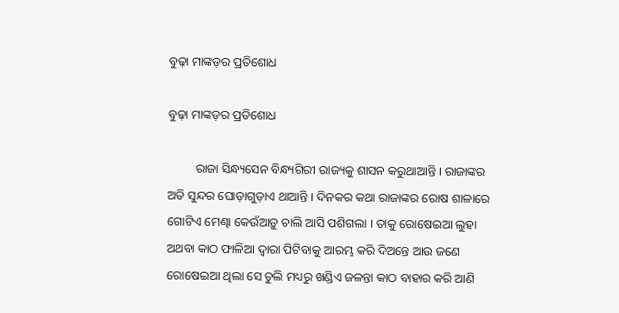ବୁଢ଼ା ମାଙ୍କଡ଼ର ପ୍ରତିଶୋଧ

ବୁଢ଼ା ମାଙ୍କଡ଼ର ପ୍ରତିଶୋଧ

         ରାଜା ସିନ୍ଧ୍ୟସେନ ବିନ୍ଧ୍ୟଗିରୀ ରାଜ୍ୟକୁ ଶାସନ କରୁଥାଆନ୍ତି । ରାଜାଙ୍କର ଅତି ସୁନ୍ଦର ଘୋଡ଼ାଗୁଡ଼ାଏ ଥାଆନ୍ତି । ଦିନକର କଥା ରାଜାଙ୍କର ରୋଷ ଶାଳାରେ ଗୋଟିଏ ମେଣ୍ଢା କେଉଁଆଡ଼ୁ ଚାଲି ଆସି ପଶିଗଲା । ତାକୁ ରୋଷେଇଆ ଲୁହା ଅଥବା କାଠ ଫାଳିଆ ଦ୍ୱାରା ପିଟିବାକୁ ଆରମ୍ଭ କରି ଦିଅନ୍ତେ ଆଉ ଜଣେ ରୋଷେଇଆ ଥିଲା ସେ ଚୁଲି ମଧ୍ୟରୁ ଖଣ୍ଡିଏ ଜଳନ୍ତା କାଠ ବାହାର କରି ଆଣି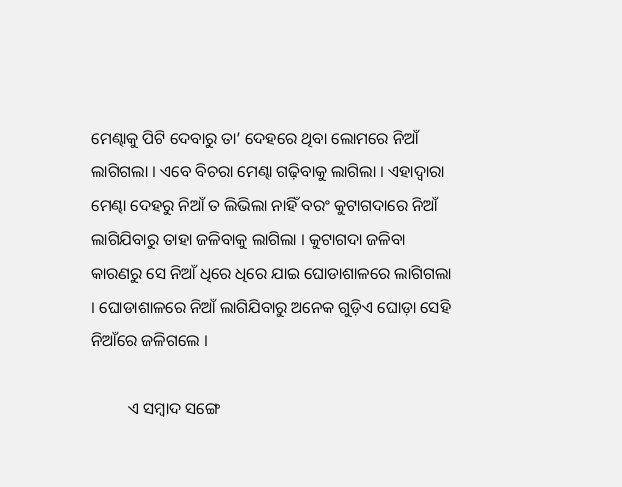ମେଣ୍ଢାକୁ ପିଟି ଦେବାରୁ ତା’ ଦେହରେ ଥିବା ଲୋମରେ ନିଆଁ ଲାଗିଗଲା । ଏବେ ବିଚରା ମେଣ୍ଢା ଗଢ଼ିବାକୁ ଲାଗିଲା । ଏହାଦ୍ୱାରା ମେଣ୍ଢା ଦେହରୁ ନିଆଁ ତ ଲିଭିଲା ନାହିଁ ବରଂ କୁଟାଗଦାରେ ନିଆଁ ଲାଗିଯିବାରୁ ତାହା ଜଳିବାକୁ ଲାଗିଲା । କୁଟାଗଦା ଜଳିବା କାରଣରୁ ସେ ନିଆଁ ଧିରେ ଧିରେ ଯାଇ ଘୋଡାଶାଳରେ ଲାଗିଗଲା । ଘୋଡାଶାଳରେ ନିଆଁ ଲାଗିଯିବାରୁ ଅନେକ ଗୁଡ଼ିଏ ଘୋଡ଼ା ସେହି ନିଆଁରେ ଜଳିଗଲେ ।

         ଏ ସମ୍ବାଦ ସଙ୍ଗେ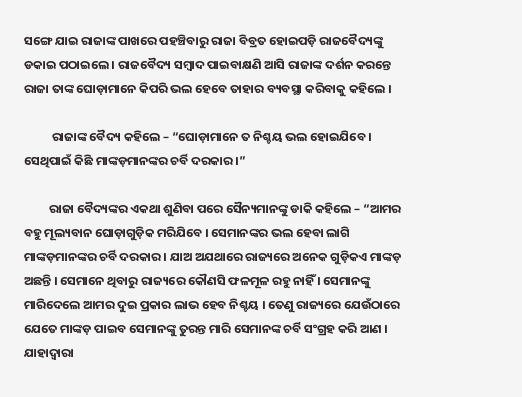ସଙ୍ଗେ ଯାଇ ରାଜାଙ୍କ ପାଖରେ ପହଞ୍ଚିବାରୁ ରାଜା ବିବ୍ରତ ହୋଇପଡ଼ି ରାଜବୈଦ୍ୟଙ୍କୁ ଡକାଇ ପଠାଇଲେ । ରାଜବୈଦ୍ୟ ସମ୍ବାଦ ପାଇବାକ୍ଷଣି ଆସି ରାଜାଙ୍କ ଦର୍ଶନ କରନ୍ତେ ରାଜା ତାଙ୍କ ଘୋଡ଼ାମାନେ କିପରି ଭଲ ହେବେ ତାହାର ବ୍ୟବସ୍ଥା କରିବାକୁ କହିଲେ ।

          ରାଜାଙ୍କ ବୈଦ୍ୟ କହିଲେ – “ଘୋଡ଼ାମାନେ ତ ନିଶ୍ଚୟ ଭଲ ହୋଇଯିବେ । ସେଥିପାଇଁ କିଛି ମାଙ୍କଡ଼ମାନଙ୍କର ଚର୍ବି ଦରକାର ।”

         ରାଜା ବୈଦ୍ୟଙ୍କର ଏକଥା ଶୁଣିବା ପରେ ସୈନ୍ୟମାନଙ୍କୁ ଡାକି କହିଲେ – “ଆମର ବହୁ ମୂଲ୍ୟବାନ ଘୋଡ଼ାଗୁଡ଼ିକ ମରିଯିବେ । ସେମାନଙ୍କର ଭଲ ହେବା ଲାଗି ମାଙ୍କଡ଼ମାନଙ୍କର ଚର୍ବି ଦରକାର । ଯାଅ ଅଯଥାରେ ରାଜ୍ୟରେ ଅନେକ ଗୁଡ଼ିକଏ ମାଙ୍କଡ଼ ଅଛନ୍ତି । ସେମାନେ ଥିବାରୁ ରାଜ୍ୟରେ କୌଣସି ଫଳମୂଳ ରହୁ ନାହିଁ । ସେମାନଙ୍କୁ ମାରିଦେଲେ ଆମର ଦୁଇ ପ୍ରକାର ଲାଭ ହେବ ନିଶ୍ଚୟ । ତେଣୁ ରାଜ୍ୟରେ ଯେଉଁଠାରେ ଯେତେ ମାଙ୍କଡ଼ ପାଇବ ସେମାନଙ୍କୁ ତୁରନ୍ତ ମାରି ସେମାନଙ୍କ ଚର୍ବି ସଂଗ୍ରହ କରି ଆଣ । ଯାହାଦ୍ୱାରା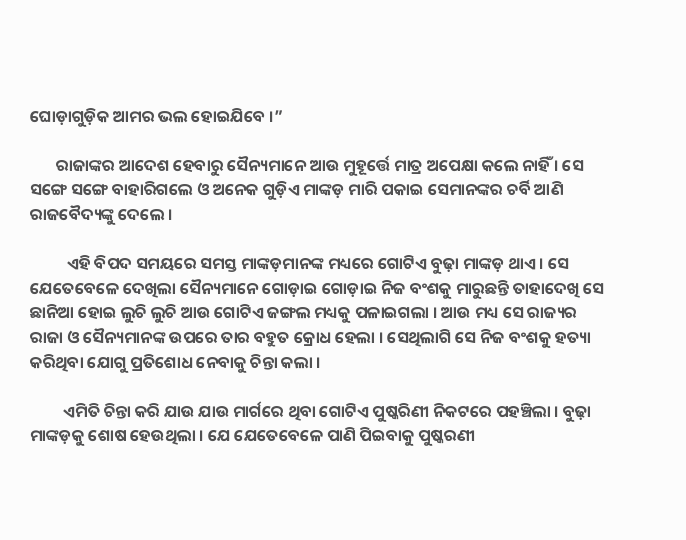ଘୋଡ଼ାଗୁଡ଼ିକ ଆମର ଭଲ ହୋଇଯିବେ ।”

       ରାଜାଙ୍କର ଆଦେଶ ହେବାରୁ ସୈନ୍ୟମାନେ ଆଉ ମୁହୂର୍ତ୍ତେ ମାତ୍ର ଅପେକ୍ଷା କଲେ ନାହିଁ । ସେ ସଙ୍ଗେ ସଙ୍ଗେ ବାହାରିଗଲେ ଓ ଅନେକ ଗୁଡ଼ିଏ ମାଙ୍କଡ଼ ମାରି ପକାଇ ସେମାନଙ୍କର ଚର୍ବି ଆଣି ରାଜବୈଦ୍ୟଙ୍କୁ ଦେଲେ ।

          ଏହି ବିପଦ ସମୟରେ ସମସ୍ତ ମାଙ୍କଡ଼ମାନଙ୍କ ମଧ୍ୟରେ ଗୋଟିଏ ବୁଢ଼ା ମାଙ୍କଡ଼ ଥାଏ । ସେ ଯେତେବେଳେ ଦେଖିଲା ସୈନ୍ୟମାନେ ଗୋଡ଼ାଇ ଗୋଡ଼ାଇ ନିଜ ବଂଶକୁ ମାରୁଛନ୍ତି ତାହାଦେଖି ସେ ଛାନିଆ ହୋଇ ଲୁଚି ଲୁଚି ଆଉ ଗୋଟିଏ ଜଙ୍ଗଲ ମଧ୍ୟକୁ ପଳାଇଗଲା । ଆଉ ମଧ୍ୟ ସେ ରାଜ୍ୟର ରାଜା ଓ ସୈନ୍ୟମାନଙ୍କ ଉପରେ ତାର ବହୁତ କ୍ରୋଧ ହେଲା । ସେଥିଲାଗି ସେ ନିଜ ବଂଶକୁ ହତ୍ୟା କରିଥିବା ଯୋଗୁ ପ୍ରତିଶୋଧ ନେବାକୁ ଚିନ୍ତା କଲା ।

         ଏମିତି ଚିନ୍ତା କରି ଯାଉ ଯାଉ ମାର୍ଗରେ ଥିବା ଗୋଟିଏ ପୁଷ୍କରିଣୀ ନିକଟରେ ପହଞ୍ଚିଲା । ବୁଢ଼ା ମାଙ୍କଡ଼କୁ ଶୋଷ ହେଉଥିଲା । ଯେ ଯେତେବେଳେ ପାଣି ପିଇବାକୁ ପୁଷ୍କରଣୀ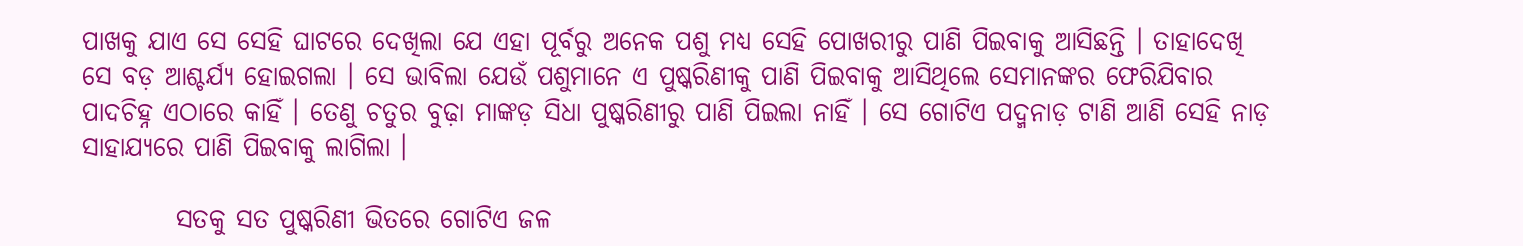ପାଖକୁ ଯାଏ ସେ ସେହି ଘାଟରେ ଦେଖିଲା ଯେ ଏହା ପୂର୍ବରୁ ଅନେକ ପଶୁ ମଧ୍ୟ ସେହି ପୋଖରୀରୁ ପାଣି ପିଇବାକୁ ଆସିଛନ୍ତି । ତାହାଦେଖି ସେ ବଡ଼ ଆଶ୍ଚର୍ଯ୍ୟ ହୋଇଗଲା । ସେ ଭାବିଲା ଯେଉଁ ପଶୁମାନେ ଏ ପୁଷ୍କରିଣୀକୁ ପାଣି ପିଇବାକୁ ଆସିଥିଲେ ସେମାନଙ୍କର ଫେରିଯିବାର ପାଦଚିହ୍ନ ଏଠାରେ କାହିଁ । ତେଣୁ ଚତୁର ବୁଢ଼ା ମାଙ୍କଡ଼ ସିଧା ପୁଷ୍କରିଣୀରୁ ପାଣି ପିଇଲା ନାହିଁ । ସେ ଗୋଟିଏ ପଦ୍ମନାଡ଼ ଟାଣି ଆଣି ସେହି ନାଡ଼ ସାହାଯ୍ୟରେ ପାଣି ପିଇବାକୁ ଲାଗିଲା ।

         ସତକୁ ସତ ପୁଷ୍କରିଣୀ ଭିତରେ ଗୋଟିଏ ଜଳ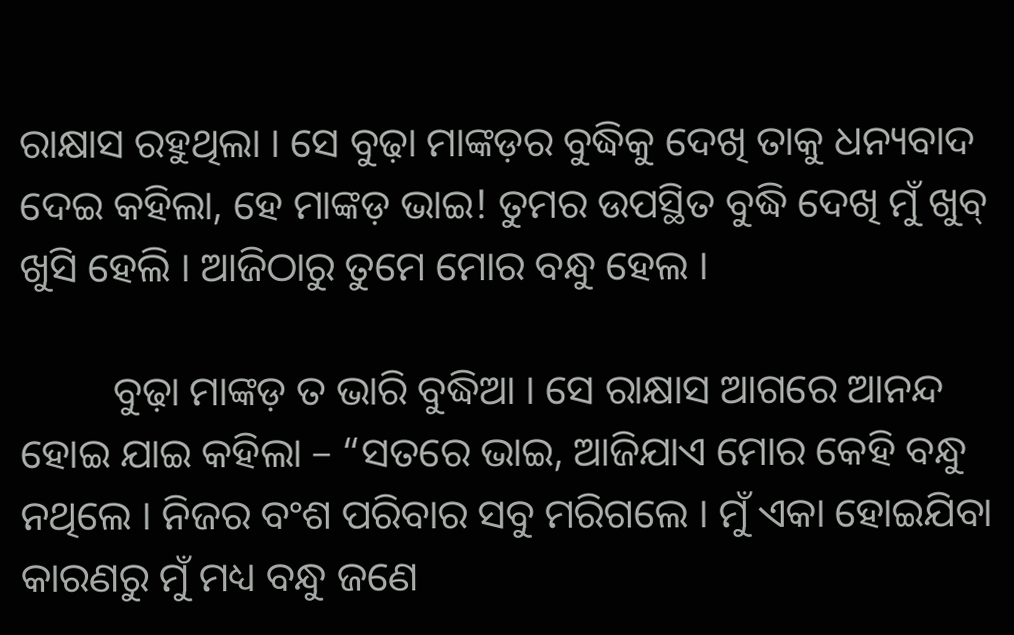ରାକ୍ଷାସ ରହୁଥିଲା । ସେ ବୁଢ଼ା ମାଙ୍କଡ଼ର ବୁଦ୍ଧିକୁ ଦେଖି ତାକୁ ଧନ୍ୟବାଦ ଦେଇ କହିଲା, ହେ ମାଙ୍କଡ଼ ଭାଇ! ତୁମର ଉପସ୍ଥିତ ବୁଦ୍ଧି ଦେଖି ମୁଁ ଖୁବ୍ ଖୁସି ହେଲି । ଆଜିଠାରୁ ତୁମେ ମୋର ବନ୍ଧୁ ହେଲ ।

         ବୁଢ଼ା ମାଙ୍କଡ଼ ତ ଭାରି ବୁଦ୍ଧିଆ । ସେ ରାକ୍ଷାସ ଆଗରେ ଆନନ୍ଦ ହୋଇ ଯାଇ କହିଲା – “ସତରେ ଭାଇ, ଆଜିଯାଏ ମୋର କେହି ବନ୍ଧୁ ନଥିଲେ । ନିଜର ବଂଶ ପରିବାର ସବୁ ମରିଗଲେ । ମୁଁ ଏକା ହୋଇଯିବା କାରଣରୁ ମୁଁ ମଧ୍ୟ ବନ୍ଧୁ ଜଣେ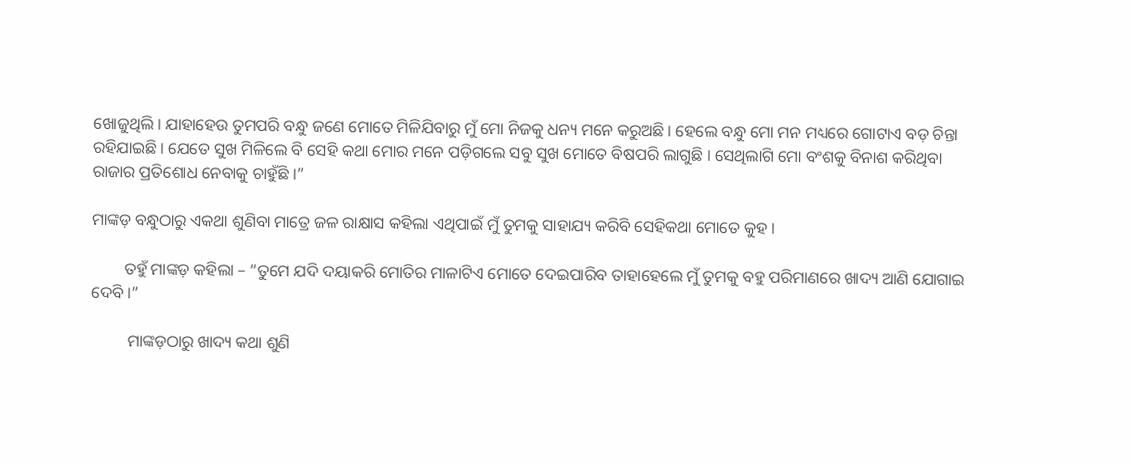ଖୋଜୁଥିଲି । ଯାହାହେଉ ତୁମପରି ବନ୍ଧୁ ଜଣେ ମୋତେ ମିଳିଯିବାରୁ ମୁଁ ମୋ ନିଜକୁ ଧନ୍ୟ ମନେ କରୁଅଛି । ହେଲେ ବନ୍ଧୁ ମୋ ମନ ମଧ୍ୟରେ ଗୋଟାଏ ବଡ଼ ଚିନ୍ତା ରହିଯାଇଛି । ଯେତେ ସୁଖ ମିଳିଲେ ବି ସେହି କଥା ମୋର ମନେ ପଡ଼ିଗଲେ ସବୁ ସୁଖ ମୋତେ ବିଷପରି ଲାଗୁଛି । ସେଥିଲାଗି ମୋ ବଂଶକୁ ବିନାଶ କରିଥିବା ରାଜାର ପ୍ରତିଶୋଧ ନେବାକୁ ଚାହୁଁଛି ।”

ମାଙ୍କଡ଼ ବନ୍ଧୁଠାରୁ ଏକଥା ଶୁଣିବା ମାତ୍ରେ ଜଳ ରାକ୍ଷାସ କହିଲା ଏଥିପାଇଁ ମୁଁ ତୁମକୁ ସାହାଯ୍ୟ କରିବି ସେହିକଥା ମୋତେ କୁହ ।

        ତହୁଁ ମାଙ୍କଡ଼ କହିଲା – “ତୁମେ ଯଦି ଦୟାକରି ମୋତିର ମାଳାଟିଏ ମୋତେ ଦେଇପାରିବ ତାହାହେଲେ ମୁଁ ତୁମକୁ ବହୁ ପରିମାଣରେ ଖାଦ୍ୟ ଆଣି ଯୋଗାଇ ଦେବି ।”

         ମାଙ୍କଡ଼ଠାରୁ ଖାଦ୍ୟ କଥା ଶୁଣି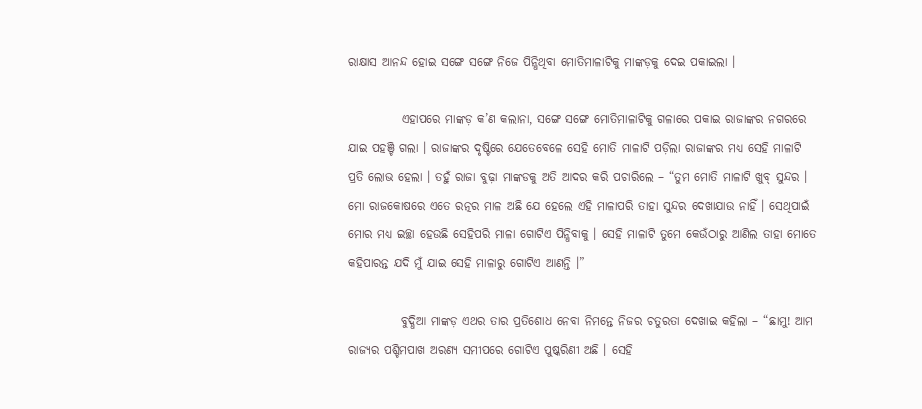ରାକ୍ଷାସ ଆନନ୍ଦ ହୋଇ ସଙ୍ଗେ ସଙ୍ଗେ ନିଜେ ପିନ୍ଧିଥିବା ମୋତିମାଳାଟିକୁ ମାଙ୍କଡ଼କୁ ଦେଇ ପକାଇଲା ।

           ଏହାପରେ ମାଙ୍କଡ଼ କ’ଣ କଲାନା, ସଙ୍ଗେ ସଙ୍ଗେ ମୋତିମାଳାଟିକୁ ଗଳାରେ ପକାଇ ରାଜାଙ୍କର ନଗରରେ ଯାଇ ପହଞ୍ଚି ଗଲା । ରାଜାଙ୍କର ଦୃଷ୍ଟିରେ ଯେତେବେଳେ ସେହି ମୋତି ମାଳାଟି ପଡ଼ିଲା ରାଜାଙ୍କର ମଧ୍ୟ ସେହି ମାଳାଟି ପ୍ରତି ଲୋଭ ହେଲା । ତହୁଁ ରାଜା ବୁଢ଼ା ମାଙ୍କଡକୁ ଅତି ଆଦର କରି ପଚାରିଲେ – “ତୁମ ମୋତି ମାଳାଟି ଖୁବ୍ ସୁନ୍ଦର । ମୋ ରାଜକୋଷରେ ଏତେ ରତ୍ନର ମାଳ ଅଛି ଯେ ହେଲେ ଏହି ମାଳାପରି ତାହା ସୁନ୍ଦର ଦେଖାଯାଉ ନାହିଁ । ସେଥିପାଇଁ ମୋର ମଧ୍ୟ ଇଚ୍ଛା ହେଉଛି ସେହିପରି ମାଳା ଗୋଟିଏ ପିନ୍ଧିବାକୁ । ସେହି ମାଳାଟି ତୁମେ କେଉଁଠାରୁ ଆଣିଲ ତାହା ମୋତେ କହିପାରନ୍ତ ଯଦି ମୁଁ ଯାଇ ସେହି ମାଳାରୁ ଗୋଟିଏ ଆଣନ୍ତି ।”

           ବୁଦ୍ଧିଆ ମାଙ୍କଡ଼ ଏଥର ତାର ପ୍ରତିଶୋଧ ନେବା ନିମନ୍ତେ ନିଜର ଚତୁରତା ଦେଖାଇ କହିଲା – “ଛାମୁ! ଆମ ରାଜ୍ୟର ପଶ୍ଚିମପାଖ ଅରଣ୍ୟ ସମୀପରେ ଗୋଟିଏ ପୁଷ୍କରିଣୀ ଅଛି । ସେହି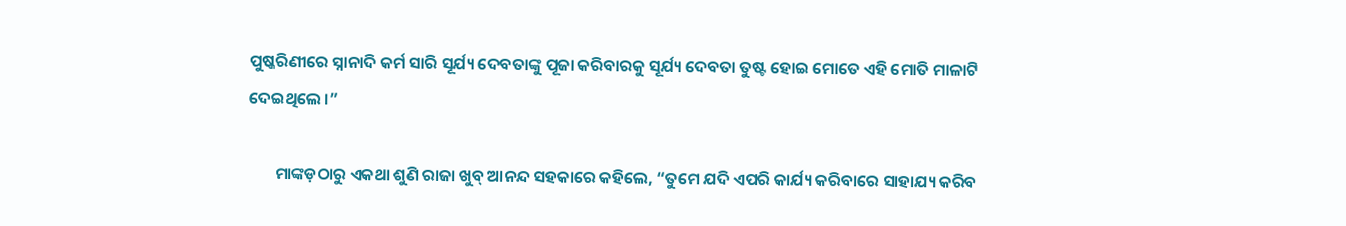ପୁଷ୍କରିଣୀରେ ସ୍ନାନାଦି କର୍ମ ସାରି ସୂର୍ଯ୍ୟ ଦେବତାଙ୍କୁ ପୂଜା କରିବାରକୁ ସୂର୍ଯ୍ୟ ଦେବତା ତୁଷ୍ଟ ହୋଇ ମୋତେ ଏହି ମୋତି ମାଳାଟି ଦେଇଥିଲେ ।”

       ମାଙ୍କଡ଼ଠାରୁ ଏକଥା ଶୁଣି ରାଜା ଖୁବ୍ ଆନନ୍ଦ ସହକାରେ କହିଲେ, “ତୁମେ ଯଦି ଏପରି କାର୍ଯ୍ୟ କରିବାରେ ସାହାଯ୍ୟ କରିବ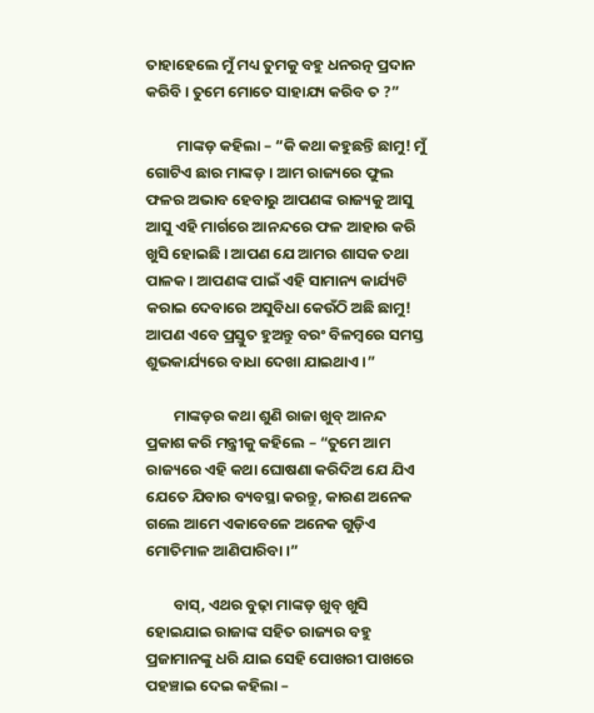ତାହାହେଲେ ମୁଁ ମଧ୍ୟ ତୁମକୁ ବହୁ ଧନରତ୍ନ ପ୍ରଦାନ କରିବି । ତୁମେ ମୋତେ ସାହାଯ୍ୟ କରିବ ତ ?”

         ମାଙ୍କଡ଼ କହିଲା – “କି କଥା କହୁଛନ୍ତି ଛାମୁ! ମୁଁ ଗୋଟିଏ ଛାର ମାଙ୍କଡ଼ । ଆମ ରାଜ୍ୟରେ ଫୁଲ ଫଳର ଅଭାବ ହେବାରୁ ଆପଣଙ୍କ ରାଜ୍ୟକୁ ଆସୁ ଆସୁ ଏହି ମାର୍ଗରେ ଆନନ୍ଦରେ ଫଳ ଆହାର କରି ଖୁସି ହୋଇଛି । ଆପଣ ଯେ ଆମର ଶାସକ ତଥା ପାଳକ । ଆପଣଙ୍କ ପାଇଁ ଏହି ସାମାନ୍ୟ କାର୍ଯ୍ୟଟି କରାଇ ଦେବାରେ ଅସୁବିଧା କେଉଁଠି ଅଛି ଛାମୁ! ଆପଣ ଏବେ ପ୍ରସ୍ତୁତ ହୁଅନ୍ତୁ ବରଂ ବିଳମ୍ବରେ ସମସ୍ତ ଶୁଭକାର୍ଯ୍ୟରେ ବାଧା ଦେଖା ଯାଇଥାଏ ।”

        ମାଙ୍କଡ଼ର କଥା ଶୁଣି ରାଜା ଖୁବ୍ ଆନନ୍ଦ ପ୍ରକାଶ କରି ମନ୍ତ୍ରୀକୁ କହିଲେ – “ତୁମେ ଆମ ରାଜ୍ୟରେ ଏହି କଥା ଘୋଷଣା କରିଦିଅ ଯେ ଯିଏ ଯେତେ ଯିବାର ବ୍ୟବସ୍ଥା କରନ୍ତୁ, କାରଣ ଅନେକ ଗଲେ ଆମେ ଏକାବେଳେ ଅନେକ ଗୁଡ଼ିଏ ମୋତିମାଳ ଆଣିପାରିବା ।”

        ବାସ୍, ଏଥର ବୁଢ଼ା ମାଙ୍କଡ଼ ଖୁବ୍ ଖୁସି ହୋଇଯାଇ ରାଜାଙ୍କ ସହିତ ରାଜ୍ୟର ବହୁ ପ୍ରଜାମାନଙ୍କୁ ଧରି ଯାଇ ସେହି ପୋଖରୀ ପାଖରେ ପହଞ୍ଚାଇ ଦେଇ କହିଲା –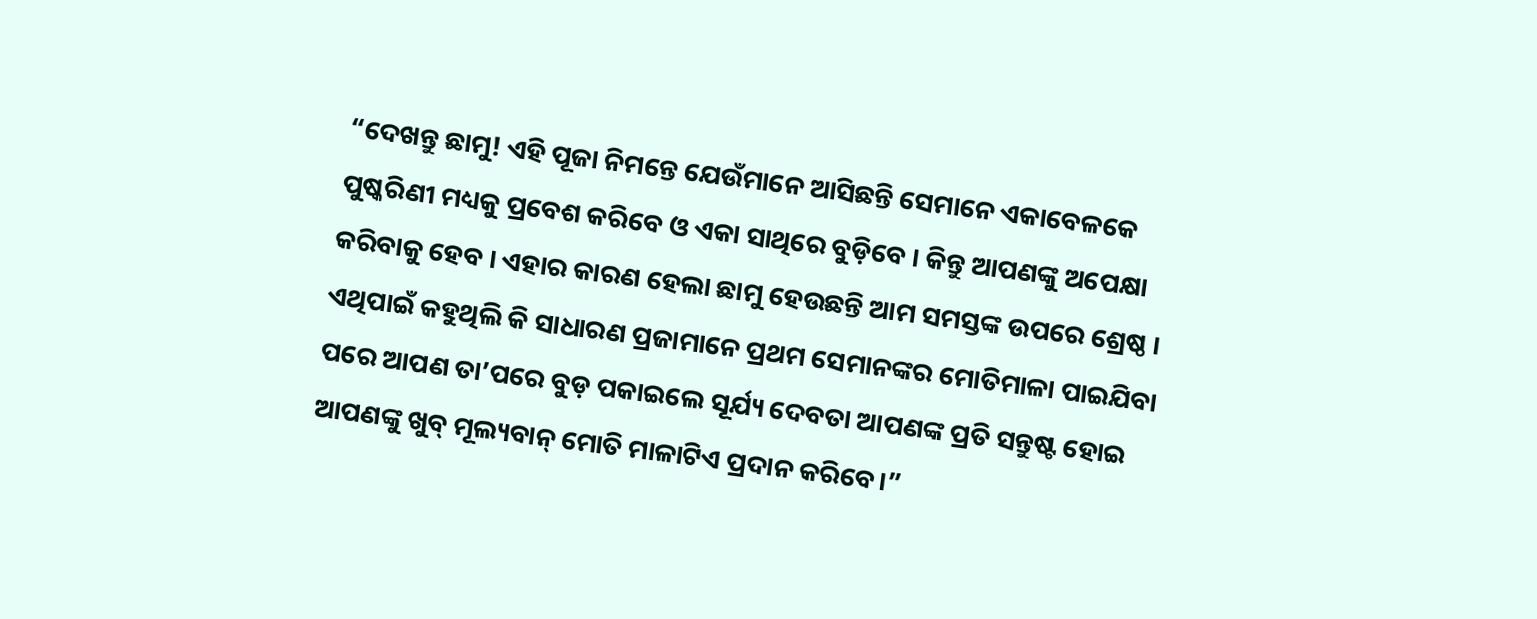“ଦେଖନ୍ତୁ ଛାମୁ! ଏହି ପୂଜା ନିମନ୍ତେ ଯେଉଁମାନେ ଆସିଛନ୍ତି ସେମାନେ ଏକାବେଳକେ ପୁଷ୍କରିଣୀ ମଧ୍ୟକୁ ପ୍ରବେଶ କରିବେ ଓ ଏକା ସାଥିରେ ବୁଡ଼ିବେ । କିନ୍ତୁ ଆପଣଙ୍କୁ ଅପେକ୍ଷା କରିବାକୁ ହେବ । ଏହାର କାରଣ ହେଲା ଛାମୁ ହେଉଛନ୍ତି ଆମ ସମସ୍ତଙ୍କ ଉପରେ ଶ୍ରେଷ୍ଠ । ଏଥିପାଇଁ କହୁଥିଲି କି ସାଧାରଣ ପ୍ରଜାମାନେ ପ୍ରଥମ ସେମାନଙ୍କର ମୋତିମାଳା ପାଇଯିବା ପରେ ଆପଣ ତା’ପରେ ବୁଡ଼ ପକାଇଲେ ସୂର୍ଯ୍ୟ ଦେବତା ଆପଣଙ୍କ ପ୍ରତି ସନ୍ତୁଷ୍ଟ ହୋଇ ଆପଣଙ୍କୁ ଖୁବ୍ ମୂଲ୍ୟବାନ୍ ମୋତି ମାଳାଟିଏ ପ୍ରଦାନ କରିବେ।”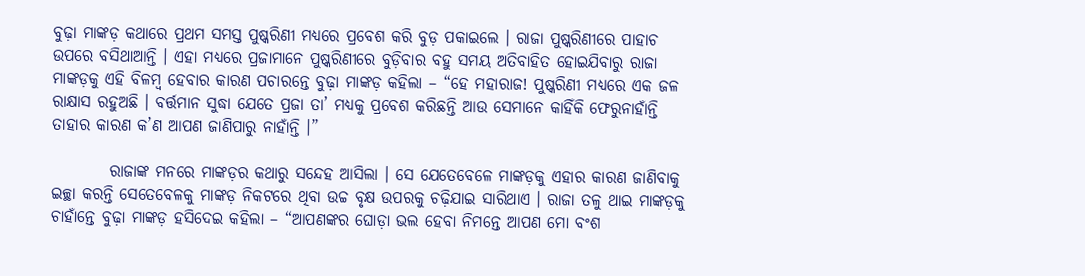ବୁଢ଼ା ମାଙ୍କଡ଼ କଥାରେ ପ୍ରଥମ ସମସ୍ତ ପୁଷ୍କରିଣୀ ମଧ୍ୟରେ ପ୍ରବେଶ କରି ବୁଡ଼ ପକାଇଲେ । ରାଜା ପୁଷ୍କରିଣୀରେ ପାହାଚ ଉପରେ ବସିଥାଆନ୍ତି । ଏହା ମଧ୍ୟରେ ପ୍ରଜାମାନେ ପୁଷ୍କରିଣୀରେ ବୁଡ଼ିବାର ବହୁ ସମୟ ଅତିବାହିତ ହୋଇଯିବାରୁ ରାଜା ମାଙ୍କଡ଼କୁ ଏହି ବିଳମ୍ବ ହେବାର କାରଣ ପଚାରନ୍ତେ ବୁଢ଼ା ମାଙ୍କଡ଼ କହିଲା – “ହେ ମହାରାଜ! ପୁଷ୍କରିଣୀ ମଧ୍ୟରେ ଏକ ଜଳ ରାକ୍ଷାସ ରହୁଅଛି । ବର୍ତ୍ତମାନ ସୁଦ୍ଧା ଯେତେ ପ୍ରଜା ତା’ ମଧ୍ୟକୁ ପ୍ରବେଶ କରିଛନ୍ତି ଆଉ ସେମାନେ କାହିଁକି ଫେରୁନାହାଁନ୍ତି ତାହାର କାରଣ କ’ଣ ଆପଣ ଜାଣିପାରୁ ନାହାଁନ୍ତି ।”

         ରାଜାଙ୍କ ମନରେ ମାଙ୍କଡ଼ର କଥାରୁ ସନ୍ଦେହ ଆସିଲା । ସେ ଯେତେବେଳେ ମାଙ୍କଡ଼କୁ ଏହାର କାରଣ ଜାଣିବାକୁ ଇଚ୍ଛା କରନ୍ତି ସେତେବେଳକୁ ମାଙ୍କଡ଼ ନିକଟରେ ଥିବା ଉଚ୍ଚ ବୃକ୍ଷ ଉପରକୁ ଚଢ଼ିଯାଇ ସାରିଥାଏ । ରାଜା ତଳୁ ଥାଇ ମାଙ୍କଡ଼କୁ ଚାହାଁନ୍ତେ ବୁଢ଼ା ମାଙ୍କଡ଼ ହସିଦେଇ କହିଲା – “ଆପଣଙ୍କର ଘୋଡ଼ା ଭଲ ହେବା ନିମନ୍ତେ ଆପଣ ମୋ ବଂଶ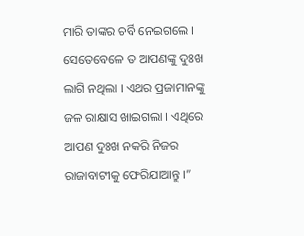ମାରି ତାଙ୍କର ଚର୍ବି ନେଇଗଲେ । ସେତେବେଳେ ତ ଆପଣଙ୍କୁ ଦୁଃଖ ଲାଗି ନଥିଲା । ଏଥର ପ୍ରଜାମାନଙ୍କୁ ଜଳ ରାକ୍ଷାସ ଖାଇଗଲା । ଏଥିରେ ଆପଣ ଦୁଃଖ ନକରି ନିଜର ରାଜାବାଟୀକୁ ଫେରିଯାଆନ୍ତୁ ।”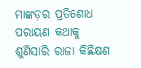ମାଙ୍କଡ଼ର ପ୍ରତିଶୋଧ ପରାୟଣ କଥାକୁ ଶୁଣିସାରି ରାଜା କିଛିକ୍ଷଣ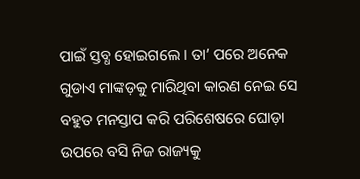ପାଇଁ ସ୍ତବ୍ଧ ହୋଇଗଲେ । ତା’ ପରେ ଅନେକ ଗୁଡାଏ ମାଙ୍କଡ଼କୁ ମାରିଥିବା କାରଣ ନେଇ ସେ ବହୁତ ମନସ୍ତାପ କରି ପରିଶେଷରେ ଘୋଡ଼ା ଉପରେ ବସି ନିଜ ରାଜ୍ୟକୁ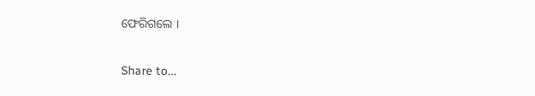ଫେରିଗଲେ ।

Share to...